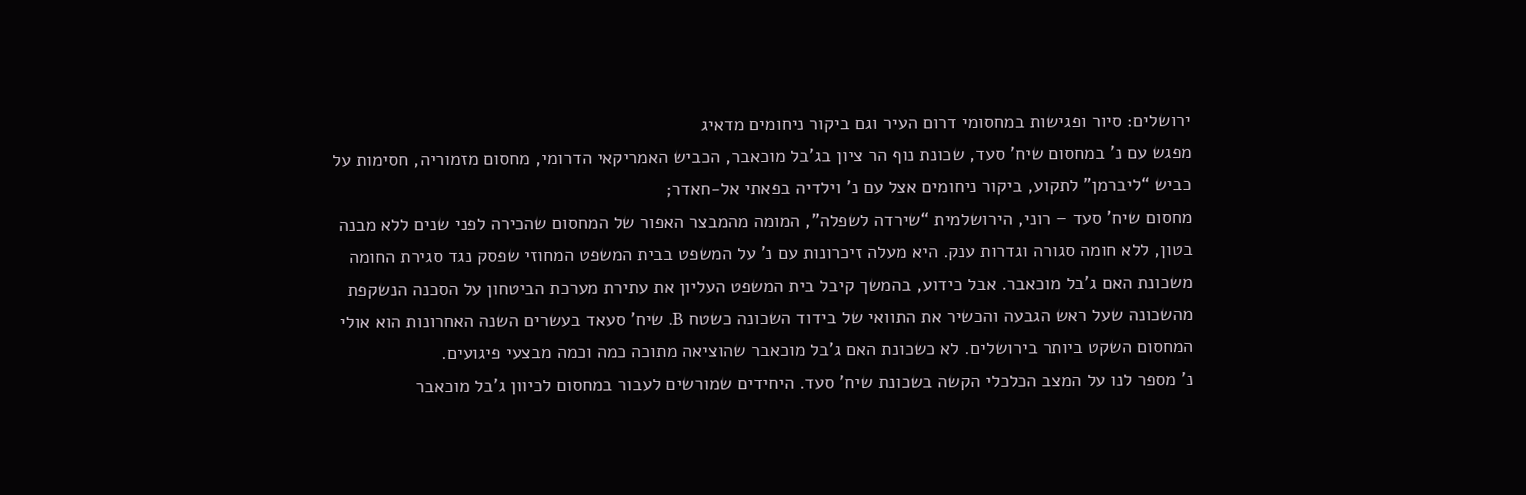ירושלים: סיור ופגישות במחסומי דרום העיר וגם ביקור ניחומים מדאיג
מפגש עם נ’ במחסום שיח’ סעד, שכונת נוף הר ציון בג’בל מוכאבר, הכביש האמריקאי הדרומי, מחסום מזמוריה, חסימות על כביש “ליברמן” לתקוע, ביקור ניחומים אצל עם נ’ וילדיה בפאתי אל-חאדר;
מחסום שיח’ סעד – רוני, הירושלמית “שירדה לשפלה”, המומה מהמבצר האפור של המחסום שהכירה לפני שנים ללא מבנה בטון, ללא חומה סגורה וגדרות ענק. היא מעלה זיכרונות עם נ’ על המשפט בבית המשפט המחוזי שפסק נגד סגירת החומה משכונת האם ג’בל מוכאבר. אבל כידוע, בהמשך קיבל בית המשפט העליון את עתירת מערכת הביטחון על הסכנה הנשקפת מהשכונה שעל ראש הגבעה והכשיר את התוואי של בידוד השכונה כשטח B. שיח’ סעאד בעשרים השנה האחרונות הוא אולי המחסום השקט ביותר בירושלים. לא כשכונת האם ג’בל מוכאבר שהוציאה מתוכה כמה וכמה מבצעי פיגועים.
נ’ מספר לנו על המצב הכלכלי הקשה בשכונת שיח’ סעד. היחידים שמורשים לעבור במחסום לכיוון ג’בל מוכאבר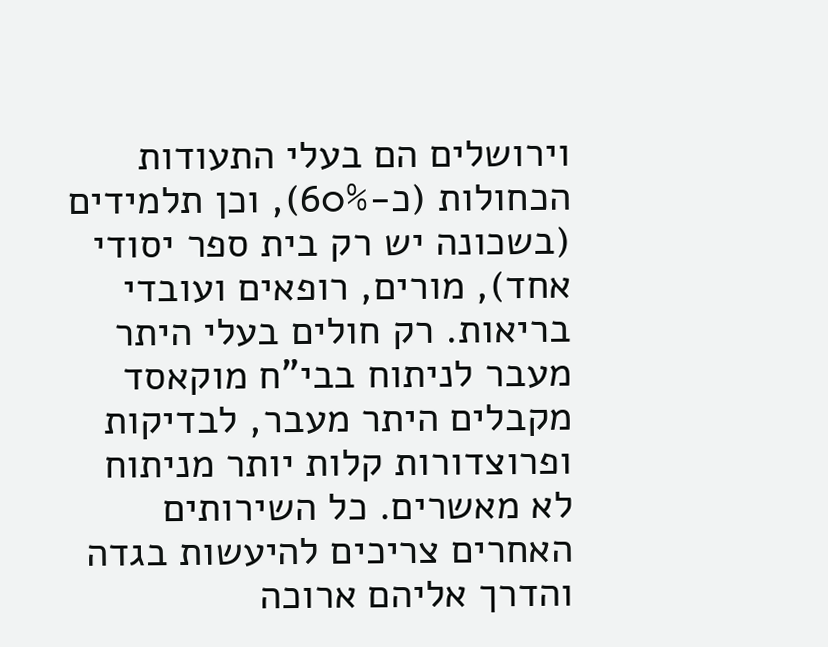וירושלים הם בעלי התעודות הכחולות (כ-60%), וכן תלמידים (בשכונה יש רק בית ספר יסודי אחד), מורים, רופאים ועובדי בריאות. רק חולים בעלי היתר מעבר לניתוח בבי”ח מוקאסד מקבלים היתר מעבר, לבדיקות ופרוצדורות קלות יותר מניתוח לא מאשרים. כל השירותים האחרים צריכים להיעשות בגדה והדרך אליהם ארוכה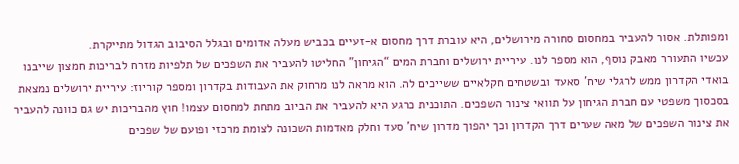ומפותלת. אסור להעביר במחסום סחורה מירושלים, היא עוברת דרך מחסום א-זעיים בכביש מעלה אדומים ובגלל הסיבוב הגדול מתייקרת.
עכשיו התעורר מאבק נוסף, הוא מספר לנו. עיריית ירושלים וחברת המים “הגיחון” החליטו להעביר את השפכים של תלפיות מזרח לבריכות חמצון שייבנו בואדי הקדרון ממש לרגלי שיח’ סאעד ובשטחים חקלאיים ששייכים לה. הוא מראה לנו מרחוק את העבודות בקדרון ומספר קוריוז: עיריית ירושלים נמצאת בסכסוך משפטי עם חברת הגיחון על תוואי צינור השפכים. התוכנית כרגע היא להעביר את הביוב מתחת למחסום עצמו! חוץ מהבריכות יש גם כוונה להעביר את צינור השפכים של מאה שערים דרך הקדרון וכך יהפוך מדרון שיח’ סעד וחלק מאדמות השכונה לצומת מרכזי ופועם של שפכים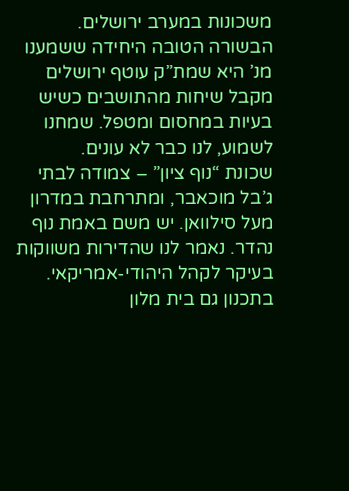משכונות במערב ירושלים.
הבשורה הטובה היחידה ששמענו מנ’ היא שמת”ק עוטף ירושלים מקבל שיחות מהתושבים כשיש בעיות במחסום ומטפל. שמחנו לשמוע, לנו כבר לא עונים.
שכונת “נוף ציון” – צמודה לבתי ג’בל מוכאבר, ומתרחבת במדרון מעל סילוואן. יש משם באמת נוף נהדר. נאמר לנו שהדירות משווקות בעיקר לקהל היהודי-אמריקאי. בתכנון גם בית מלון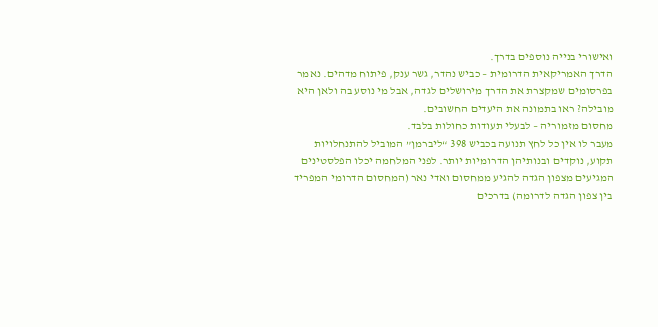ואישורי בנייה נוספים בדרך.
הדרך האמריקאית הדרומית – כביש נהדר, גשר ענק, פיתוח מדהים. נאמר בפרסומים שמקצרת את הדרך מירושלים לגדה, אבל מי נוסע בה ולאן היא מובילה? ראו בתמונה את היעדים החשובים.
מחסום מזמוריה – לבעלי תעודות כחולות בלבד.
מעבר לו אין כל לחץ תנועה בכביש 398 “ליברמן” המוביל להתנחלויות תקוע, נוקדים ובנותיהן הדרומיות יותר. לפני המלחמה יכלו הפלסטינים המגיעים מצפון הגדה להגיע ממחסום ואדי נאר (המחסום הדרומי המפריד בין צפון הגדה לדרומה) בדרכים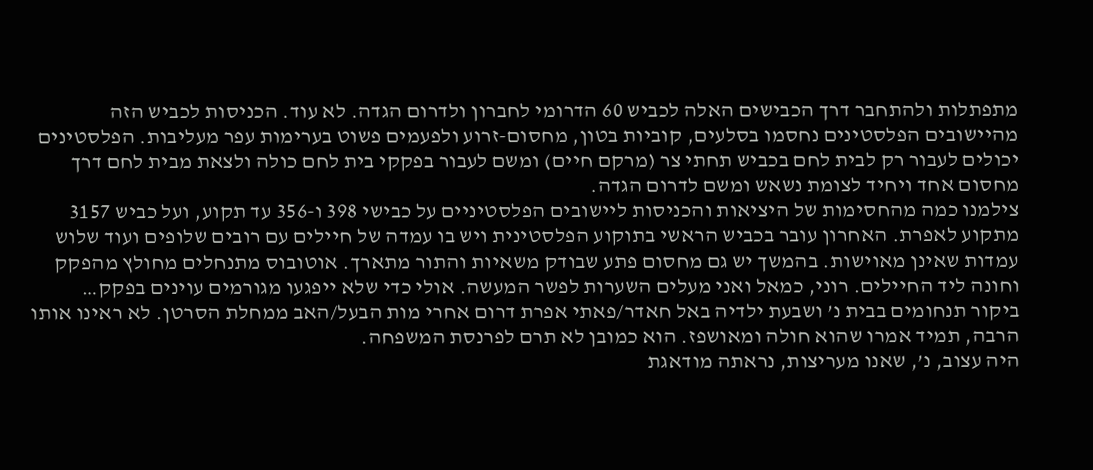מתפתלות ולהתחבר דרך הכבישים האלה לכביש 60 הדרומי לחברון ולדרום הגדה. לא עוד. הכניסות לכביש הזה מהיישובים הפלסטינים נחסמו בסלעים, קוביות בטון, מחסום-זרוע ולפעמים פשוט בערימות עפר מעליבות. הפלסטינים יכולים לעבור רק לבית לחם בכביש תחתי צר (מרקם חיים) ומשם לעבור בפקקי בית לחם כולה ולצאת מבית לחם דרך מחסום אחד ויחיד לצומת נשאש ומשם לדרום הגדה.
צילמנו כמה מהחסימות של היציאות והכניסות ליישובים הפלסטיניים על כבישי 398 ו-356 עד תקוע, ועל כביש 3157 מתקוע לאפרת. האחרון עובר בכביש הראשי בתוקוע הפלסטינית ויש בו עמדה של חיילים עם רובים שלופים ועוד שלוש עמדות שאינן מאוישות. בהמשך יש גם מחסום פתע שבודק משאיות והתור מתארך. אוטובוס מתנחלים מחולץ מהפקק וחונה ליד החיילים. רוני, כמאל ואני מעלים השערות לפשר המעשה. אולי כדי שלא ייפגעו מגורמים עוינים בפקק…
ביקור תנחומים בבית נ’ ושבעת ילדיה באל חאדר/פאתי אפרת דרום אחרי מות הבעל/האב ממחלת הסרטן. לא ראינו אותו הרבה, תמיד אמרו שהוא חולה ומאושפז. הוא כמובן לא תרם לפרנסת המשפחה.
היה עצוב, נ’, שאנו מעריצות, נראתה מודאגת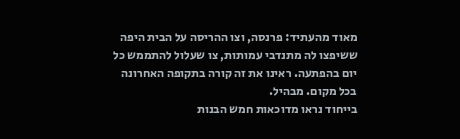מאוד מהעתיד: פרנסה, וצו ההריסה על הבית היפה ששיפצו לה מתנדבי עמותות, צו שעלול להתממש כל יום בהפתעה. ראינו את זה קורה בתקופה האחרונה בכל מקום. מבהיל.
בייחוד נראו מדוכאות חמש הבנות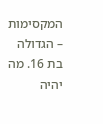המקסימות – הגדולה בת 16. מה יהיה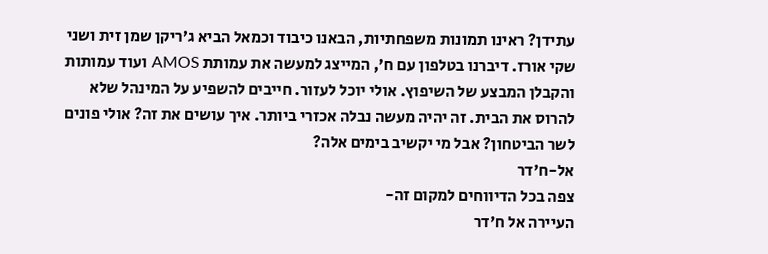עתידן? ראינו תמונות משפחתיות, הבאנו כיבוד וכמאל הביא ג’ריקן שמן זית ושני שקי אורז. דיברנו בטלפון עם ח’, המייצג למעשה את עמותת AMOS ועוד עמותות והקבלן המבצע של השיפוץ. אולי יוכל לעזור. חייבים להשפיע על המינהל שלא להרוס את הבית. זה יהיה מעשה נבלה אכזרי ביותר. איך עושים את זה? אולי פונים לשר הביטחון? אבל מי יקשיב בימים אלה?
אל-ח'דר
צפה בכל הדיווחים למקום זה-
העיירה אל ח'דר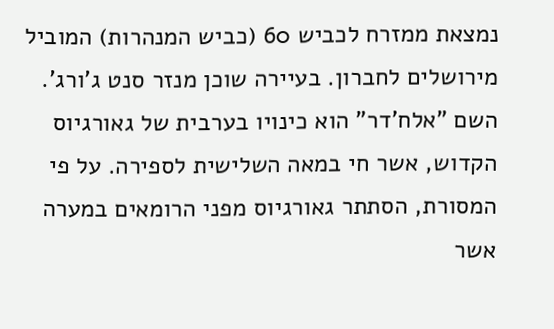נמצאת ממזרח לכביש 60 (כביש המנהרות) המוביל מירושלים לחברון. בעיירה שוכן מנזר סנט ג'ורג'. השם "אלח'דר" הוא כינויו בערבית של גאורגיוס הקדוש, אשר חי במאה השלישית לספירה. על פי המסורת, הסתתר גאורגיוס מפני הרומאים במערה אשר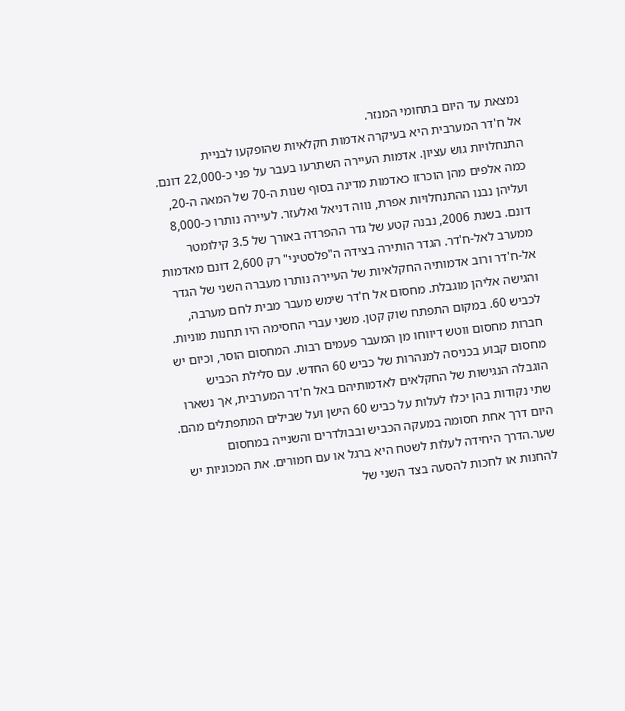נמצאת עד היום בתחומי המנזר.
אל ח'דר המערבית היא בעיקרה אדמות חקלאיות שהופקעו לבניית התנחלויות גוש עציון. אדמות העיירה השתרעו בעבר על פני כ-22,000 דונם. כמה אלפים מהן הוכרזו כאדמות מדינה בסוף שנות ה-70 של המאה ה-20, ועליהן נבנו ההתנחלויות אפרת, נווה דניאל ואלעזר. לעיירה נותרו כ-8,000 דונם. בשנת 2006, נבנה קטע של גדר ההפרדה באורך של 3.5 קילומטר ממערב לאל-ח'דר. הגדר הותירה בצידה ה"פלסטיני" רק 2,600 דונם מאדמות אל-ח'דר ורוב אדמותיה החקלאיות של העיירה נותרו מעברה השני של הגדר והגישה אליהן מוגבלת. מחסום אל ח'דר שימש מעבר מבית לחם מערבה, לכביש 60. במקום התפתח שוק קטן. משני עברי החסימה היו תחנות מוניות. חברות מחסום ווטש דיווחו מן המעבר פעמים רבות. המחסום הוסר, וכיום יש מחסום קבוע בכניסה למנהרות של כביש 60 החדש. עם סלילת הכביש הוגבלה הנגישות של החקלאים לאדמותיהם באל ח'דר המערבית, אך נשארו שתי נקודות בהן יכלו לעלות על כביש 60 הישן ועל שבילים המתפתלים מהם. היום דרך אחת חסומה במעקה הכביש ובבולדרים והשנייה במחסום שער.הדרך היחידה לעלות לשטח היא ברגל או עם חמורים. את המכוניות יש להחנות או לחכות להסעה בצד השני של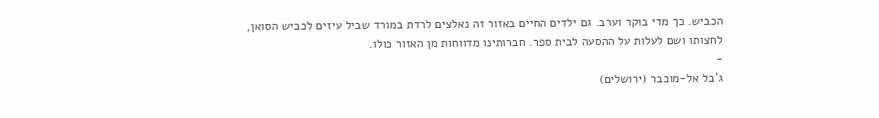הכביש. כך מדי בוקר וערב. גם ילדים החיים באזור זה נאלצים לרדת במורד שביל עיזים לכביש הסואן, לחצותו ושם לעלות על ההסעה לבית ספר. חברותינו מדווחות מן האזור כולו.
-
ג'בל אל-מוכבר (ירושלים)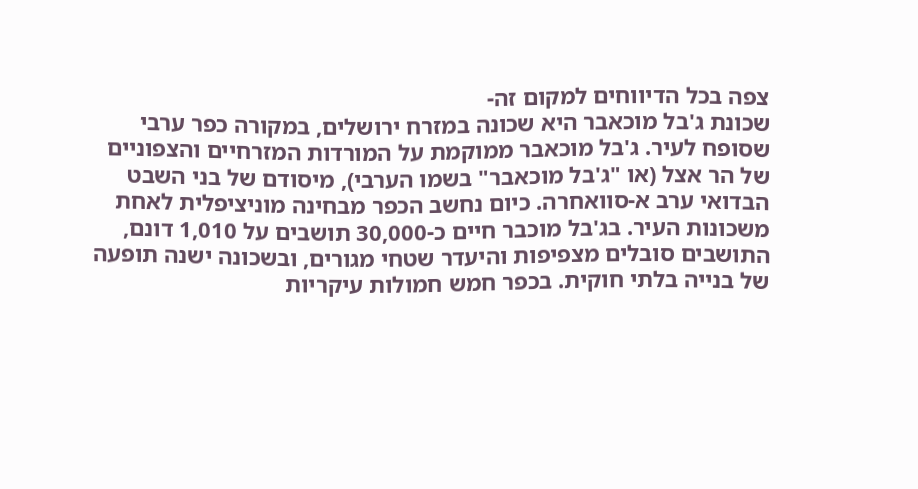צפה בכל הדיווחים למקום זה-
שכונת ג'בל מוכאבר היא שכונה במזרח ירושלים, במקורה כפר ערבי שסופח לעיר. ג'בל מוכאבר ממוקמת על המורדות המזרחיים והצפוניים של הר אצל (או "ג'בל מוכאבר" בשמו הערבי), מיסודם של בני השבט הבדואי ערב א-סוואחרה. כיום נחשב הכפר מבחינה מוניציפלית לאחת משכונות העיר. בג'בל מוכבר חיים כ-30,000 תושבים על 1,010 דונם, התושבים סובלים מצפיפות והיעדר שטחי מגורים, ובשכונה ישנה תופעה של בנייה בלתי חוקית. בכפר חמש חמולות עיקריות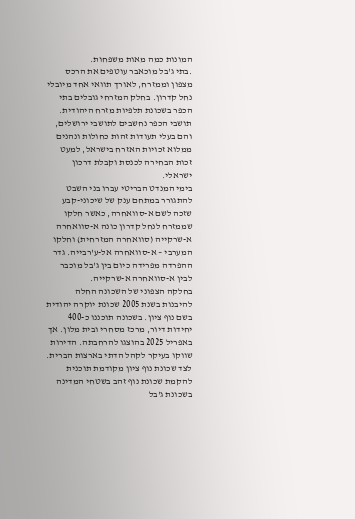המונות כמה מאות משפחות.
.בתי ג'בל מוכאבר עוטפים את הרכס מצפון וממזרח, לאורך תוואי אחד מיובלי נחל קדרון. בחלק המזרחי גובלים בתי הכפר בשכונת תלפיות מזרח היהודית. תושבי הכפר נחשבים לתושבי ירושלים, והם בעלי תעודות זהות כחולות ונהנים ממלוא זכויות האזרח בישראל, למעט זכות הבחירה לכנסת וקבלת דרכון ישראלי.
בימי המנדט הבריטי עברו בני השבט להתגורר במתחם ענק של שיכוני-קבע שזכה לשם א-סוואחרה, כאשר חלקו שממזרח לנחל קדרון כונה א-סוואחרה א-שרקייה (סוואחרה המזרחית) וחלקו המערבי – א-סוואחרה אל-ע'רבייה. גדר ההפרדה מפרידה כיום בין ג'בל מוכבר לבין א-סוואחרה א-שרקייה.
בחלקה הצפוני של השכונה החלה להיבנות בשנת 2005 שכונת יוקרה יהודית בשם נוף ציון. בשכונה תוכננו כ-400 יחידות דיור, מרכז מסחרי ובית מלון. אך באפריל 2025 בהוצגו להרחבתה. הדירות שווקו בעיקר לקהל הדתי בארצות הברית. לצד שכונת נוף ציון מקודמת תוכנית להקמת שכונת נוף זהב בשטחי המדינה בשכונת ג'בל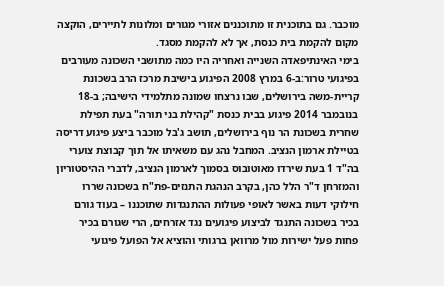מוכבר. גם בתוכנית זו מתוכננים אזורי מגורים ומלונות לתיירים, הוקצה מקום להקמת בית כנסת, אך לא להקמת מסגד.
בימי האינתיפאדה השנייה ואחריה היו כמה מתושבי השכונה מעורבים בפיגועי טרור:ב-6 במרץ 2008 הפיגוע בישיבת מרכז הרב בשכונת קריית-משה בירושלים, שבו נרצחו שמונה מתלמידי הישיבה; ב-18 בנובמבר 2014 פיגוע בבית כנסת "קהילת בני תורה" בעת תפילת שחרית בשכונת הר נוף בירושלים, תושב ג'בל מוכבר ביצע פיגוע דריסה בטיילת ארמון הנציב. המחבל נהג עם משאיתו אל תוך קבוצת צוערי בה"ד 1 בעת שירדו מאוטובוס בסמוך לארמון הנציב, לדברי ההיסטוריון והמזרחן ד"ר הלל כהן, בקרב הנהגת התנזים-פת"ח בשכונה שררו חילוקי דעות באשר לאופי פעולות ההתנגדות שתוכננו – בעוד גורם בכיר בשכונה התנגד לביצוע פיגועים נגד אזרחים, הרי שגורם בכיר פחות פעל ישירות מול מרוואן ברגותי והוציא אל הפועל פיגועי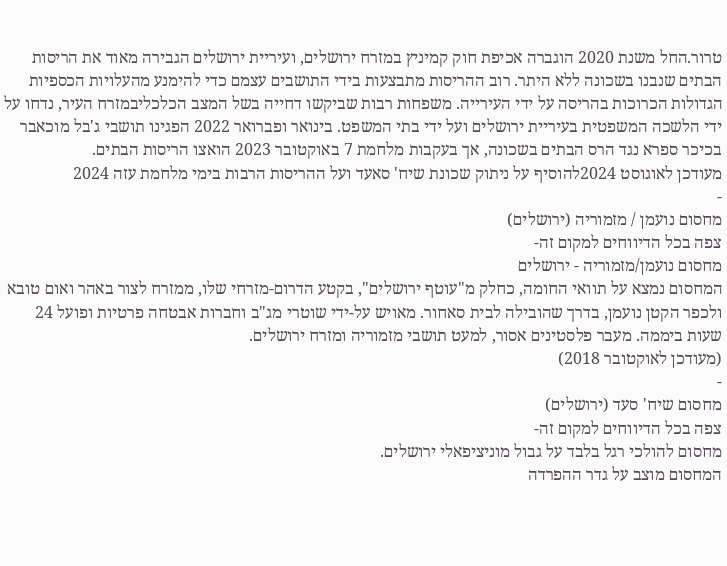טרור.החל משנת 2020 הוגברה אכיפת חוק קמיניץ במזרח ירושלים, ועיריית ירושלים הגבירה מאוד את הריסות הבתים שנבנו בשכונה ללא היתר. רוב ההריסות מתבצעות בידי התושבים עצמם כדי להימנע מהעלויות הכספיות הגדולות הכרוכות בהריסה על ידי העירייה. משפחות רבות שביקשו דחייה בשל המצב הכלכליבמזרח העיר, נדחו על ידי הלשכה המשפטית בעיריית ירושלים ועל ידי בתי המשפט. בינואר ופברואר 2022 הפגינו תושבי ג'בל מוכאבר בכיכר ספרא נגד הרס הבתים בשכונה, אך בעקבות מלחמת 7 באוקטובר 2023 הואצו הריסות הבתים.
מעודכן לאוגוסט 2024להוסיף על ניתוק שכונת שיח' סאעד ועל ההריסות הרבות בימי מלחמת עזה 2024
-
מחסום נועמן / מזמוריה (ירושלים)
צפה בכל הדיווחים למקום זה-
מחסום נועמן/מזמוריה - ירושלים
המחסום נמצא על תוואי החומה, כחלק מ"עוטף ירושלים", בקטע הדרום-מזרחי שלו, ממזרח לצור באהר ואום טובא ולכפר הקטן נועמן, בדרך שהובילה לבית סאחור. מאויש על-ידי שוטרי מג"ב וחברות אבטחה פרטיות ופועל 24 שעות ביממה. מעבר פלסטינים אסור, למעט תושבי מזמוריה ומזרח ירושלים.
(מעודכן לאוקטובר 2018)
-
מחסום שיח' סעד (ירושלים)
צפה בכל הדיווחים למקום זה-
מחסום להולכי רגל בלבד על גבול מוניציפאלי ירושלים.
המחסום מוצב על גדר ההפרדה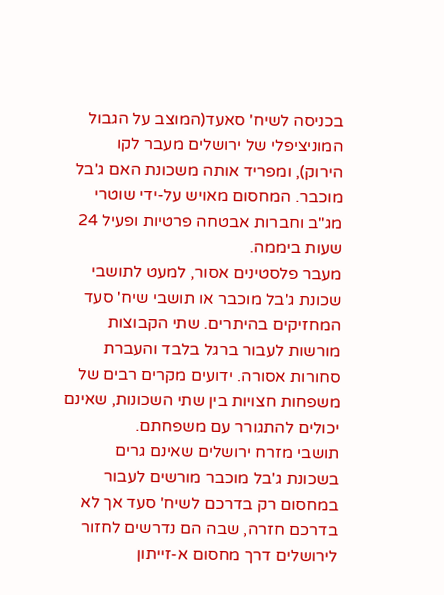בכניסה לשיח' סאעד(המוצב על הגבול המוניציפלי של ירושלים מעבר לקו הירוק), ומפריד אותה משכונת האם ג'בל מוכבר. המחסום מאויש על-ידי שוטרי מג"ב וחברות אבטחה פרטיות ופעיל 24 שעות ביממה.
מעבר פלסטינים אסור, למעט לתושבי שכונת ג'בל מוכבר או תושבי שיח' סעד המחזיקים בהיתרים. שתי הקבוצות מורשות לעבור ברגל בלבד והעברת סחורות אסורה. ידועים מקרים רבים של משפחות חצויות בין שתי השכונות, שאינם יכולים להתגורר עם משפחתם.
תושבי מזרח ירושלים שאינם גרים בשכונת ג'בל מוכבר מורשים לעבור במחסום רק בדרכם לשיח' סעד אך לא בדרכם חזרה, שבה הם נדרשים לחזור לירושלים דרך מחסום א-זייתון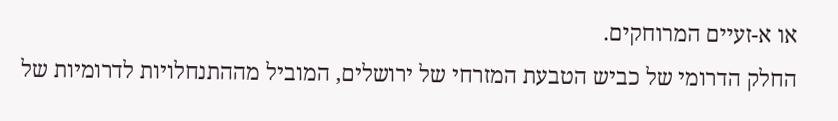או א-זעיים המרוחקים.
החלק הדרומי של כביש הטבעת המזרחי של ירושלים, המוביל מההתנחלויות לדרומיות של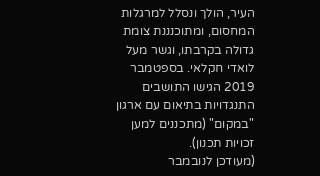העיר, הולך ונסלל למרגלות המחסום, ומתוכנננת צומת גדולה בקרבתו, וגשר מעל לואדי חקלאי. בספטמבר 2019 הגישו התושבים התנגדויות בתיאום עם ארגון "במקום" (מתכננים למען זכויות תכנון).
(מעודכן לנובמבר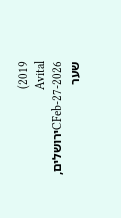2019)
Avital CFeb-27-2026ירושלים, שער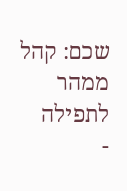שכם: קהל ממהר לתפילה
-